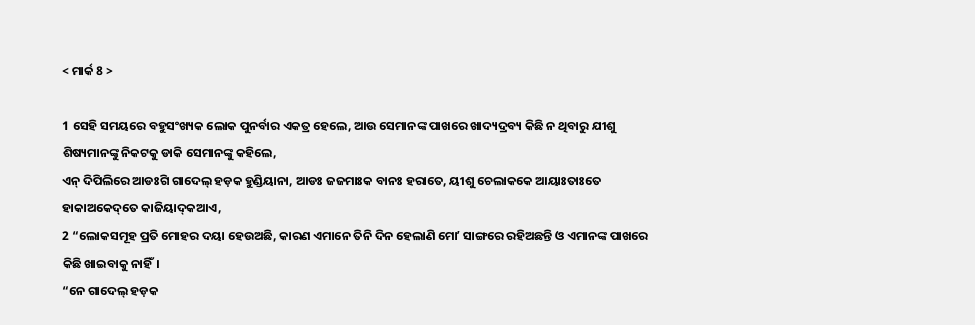< ମାର୍କ 8 >

1 ସେହି ସମୟରେ ବହୁସଂଖ୍ୟକ ଲୋକ ପୁନର୍ବାର ଏକତ୍ର ହେଲେ, ଆଉ ସେମାନଙ୍କ ପାଖରେ ଖାଦ୍ୟଦ୍ରବ୍ୟ କିଛି ନ ଥିବାରୁ ଯୀଶୁ ଶିଷ୍ୟମାନଙ୍କୁ ନିକଟକୁ ଡାକି ସେମାନଙ୍କୁ କହିଲେ,
ଏନ୍‌ ଦିପିଲିରେ ଆଡଃଗି ଗାଦେଲ୍‌ ହଡ଼କ ହୁଣ୍ଡିୟାନା, ଆଡଃ ଜଜମାଃକ ବାନଃ ହରାତେ, ୟୀଶୁ ଚେଲାକକେ ଆୟାଃତାଃତେ ହାକାଅକେଦ୍‌ତେ କାଜିୟାଦ୍‌କଆଏ,
2 “ଲୋକସମୂହ ପ୍ରତି ମୋହର ଦୟା ହେଉଅଛି, କାରଣ ଏମାନେ ତିନି ଦିନ ହେଲାଣି ମୋʼ ସାଙ୍ଗରେ ରହିଅଛନ୍ତି ଓ ଏମାନଙ୍କ ପାଖରେ କିଛି ଖାଇବାକୁ ନାହିଁ।
“ନେ ଗାଦେଲ୍‌ ହଡ଼କ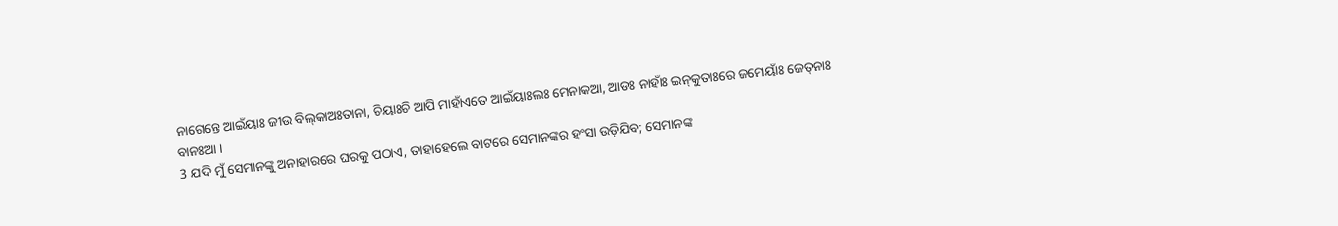ନାଗେନ୍ତେ ଆଇଁୟାଃ ଜୀଉ ବିଲ୍‌କାଅଃତାନା, ଚିୟାଃଚି ଆପି ମାହାଁଏତେ ଆଇଁୟାଃଲଃ ମେନାକଆ, ଆଡଃ ନାହାଁଃ ଇନ୍‌କୁତାଃରେ ଜମେୟାଃଁ ଜେତ୍‌ନାଃ ବାନଃଆ ।
3 ଯଦି ମୁଁ ସେମାନଙ୍କୁ ଅନାହାରରେ ଘରକୁ ପଠାଏ, ତାହାହେଲେ ବାଟରେ ସେମାନଙ୍କର ହଂସା ଉଡ଼ିଯିବ; ସେମାନଙ୍କ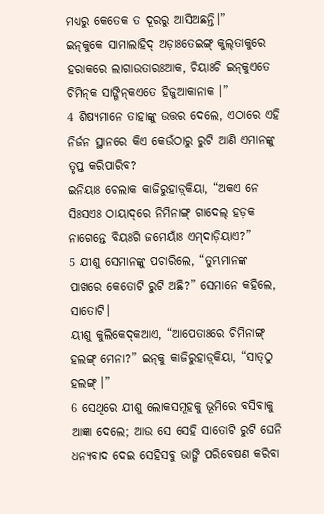ମଧ୍ୟରୁ କେତେକ ତ ଦୂରରୁ ଆସିଅଛନ୍ତି।”
ଇନ୍‌କୁକେ ସାମାଲାହିଦ୍ ଅଡ଼ାଃତେଇଙ୍ଗ୍‌ କୁଲ୍‌ତାକୁରେ ହରାକରେ ଲାଗାଉତାରଃଆକ, ଚିୟାଃଚି ଇନ୍‌କୁଏତେ ଚିମିନ୍‌କ ସାଙ୍ଗିନ୍‌କଏତେ ହିଜୁଆକାନାକ ।”
4 ଶିଷ୍ୟମାନେ ତାହାଙ୍କୁ ଉତ୍ତର ଦେଲେ, ଏଠାରେ ଏହି ନିର୍ଜନ ସ୍ଥାନରେ କିଏ କେଉଁଠାରୁ ରୁଟି ଆଣି ଏମାନଙ୍କୁ ତୃପ୍ତ କରିପାରିବ?
ଇନିୟାଃ ଚେଲାକ କାଜିରୁହାଡ଼୍‌କିୟା, “ଅକଏ ନେ ସିଃସଏଃ ଠାୟାଦ୍‌ରେ ନିମିନାଙ୍ଗ୍‌ ଗାଦେଲ୍‌ ହଡ଼କ ନାଗେନ୍ତେ ବିୟଃଗି ଜମେୟାଃଁ ଏମ୍‌ଦାଡ଼ିୟାଏ?”
5 ଯୀଶୁ ସେମାନଙ୍କୁ ପଚାରିଲେ, “ତୁମ୍ଭମାନଙ୍କ ପାଖରେ କେତୋଟି ରୁଟି ଅଛି?” ସେମାନେ କହିଲେ, ସାତୋଟି।
ୟୀଶୁ କୁଲିକେଦ୍‌କଆଏ, “ଆପେତାଃରେ ଚିମିନାଙ୍ଗ୍‌ ହଲଙ୍ଗ୍‌ ମେନା?” ଇନ୍‌କୁ କାଜିରୁହାଡ଼୍‌କିୟା, “ସାତ୍‌ଠୁ ହଲଙ୍ଗ୍‌ ।”
6 ସେଥିରେ ଯୀଶୁ ଲୋକସମୂହକୁ ଭୂମିରେ ବସିବାକୁ ଆଜ୍ଞା ଦେଲେ; ଆଉ ସେ ସେହି ସାତୋଟି ରୁଟି ଘେନି ଧନ୍ୟବାଦ ଦେଇ ସେହିସବୁ ଭାଙ୍ଗି ପରିବେଷଣ କରିବା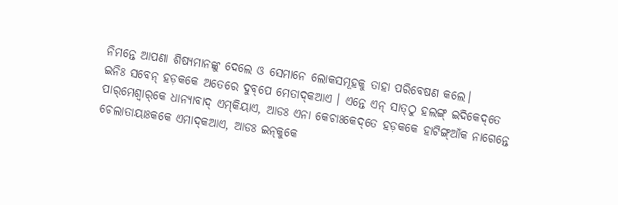ନିମନ୍ତେ ଆପଣା ଶିଷ୍ୟମାନଙ୍କୁ ଦେଲେ ଓ ସେମାନେ ଲୋକସମୂହକୁ ତାହା ପରିବେଷଣ କଲେ।
ଇନିଃ ସବେନ୍‌ ହଡ଼କକେ ଅତେରେ ଦୁବ୍‌ପେ ମେତାଦ୍‌କଆଏ । ଏନ୍ତେ ଏନ୍‌ ସାତ୍‌ଠୁ ହଲଙ୍ଗ୍‌ ଇଦିକେଦ୍‌ତେ ପାର୍‌ମେଶ୍ୱାର୍‌କେ ଧାନ୍ୟାବାଦ୍‌ ଏମ୍‌କିୟାଏ, ଆଡଃ ଏନା କେଚାଃକେଦ୍‌ତେ ହଡ଼କକେ ହାଟିଙ୍ଗ୍‌ଆଁକ ନାଗେନ୍ତେ ଚେଲାତାୟାଃକକେ ଏମାଦ୍‌କଆଏ, ଆଡଃ ଇନ୍‌କୁକେ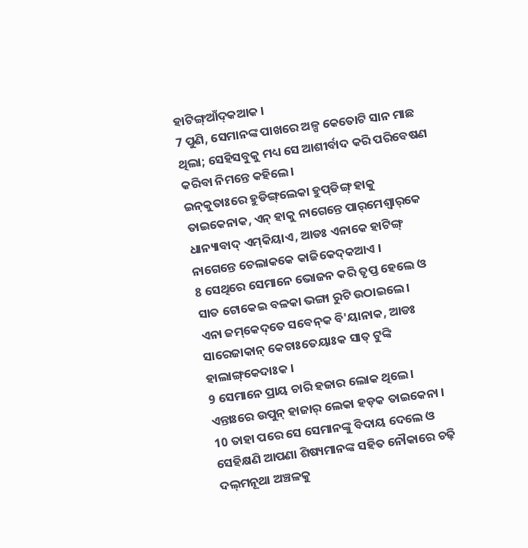ହାଟିଙ୍ଗ୍‌ଆଁଦ୍‌କଆକ ।
7 ପୁଣି, ସେମାନଙ୍କ ପାଖରେ ଅଳ୍ପ କେତୋଟି ସାନ ମାଛ ଥିଲା; ସେହିସବୁକୁ ମଧ୍ୟ ସେ ଆଶୀର୍ବାଦ କରି ପରିବେଷଣ କରିବା ନିମନ୍ତେ କହିଲେ।
ଇନ୍‌କୁତାଃରେ ହୁଡିଙ୍ଗ୍‌ଲେକା ହୁପ୍‌ଡିଙ୍ଗ୍‌ ହାକୁ ତାଇକେନାକ, ଏନ୍‌ ହାକୁ ନାଗେନ୍ତେ ପାର୍‌ମେଶ୍ୱାର୍‌କେ ଧାନ୍ୟାବାଦ୍‌ ଏମ୍‌କିୟାଏ, ଆଡଃ ଏନାକେ ହାଟିଙ୍ଗ୍‌ ନାଗେନ୍ତେ ଚେଲାକକେ କାଜିକେଦ୍‌କଆଏ ।
8 ସେଥିରେ ସେମାନେ ଭୋଜନ କରି ତୃପ୍ତ ହେଲେ ଓ ସାତ ଟୋକେଇ ବଳକା ଭଙ୍ଗା ରୁଟି ଉଠାଇଲେ।
ଏନା ଜମ୍‌କେଦ୍‌ତେ ସବେନ୍‌କ ବି'ୟାନାକ, ଆଡଃ ସାରେଜାକାନ୍ କେଚାଃତେୟାଃକ ସାତ୍‌ ଟୁଙ୍କି ହାଲାଙ୍ଗ୍‌କେଦାଃକ ।
9 ସେମାନେ ପ୍ରାୟ ଚାରି ହଜାର ଲୋକ ଥିଲେ।
ଏନ୍ତାଃରେ ଉପୁନ୍‌ ହାଜାର୍‌ ଲେକା ହଡ଼କ ତାଇକେନା ।
10 ତାହା ପରେ ସେ ସେମାନଙ୍କୁ ବିଦାୟ ଦେଲେ ଓ ସେହିକ୍ଷଣି ଆପଣା ଶିଷ୍ୟମାନଙ୍କ ସହିତ ନୌକାରେ ଚଢ଼ି ଦଲ୍‌ମନୂଥା ଅଞ୍ଚଳକୁ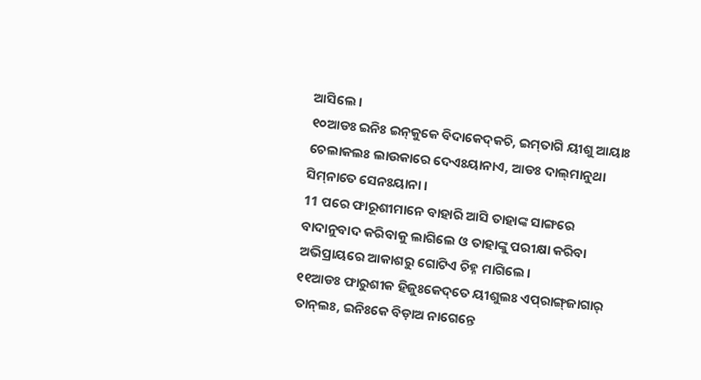ଆସିଲେ।
୧୦ଆଡଃ ଇନିଃ ଇନ୍‌କୁକେ ବିଦାକେଦ୍‌କଚି, ଇମ୍‌ତାଗି ୟୀଶୁ ଆୟାଃ ଚେଲାକଲଃ ଲାଉକାରେ ଦେଏଃୟାନାଏ, ଆଡଃ ଦାଲ୍‌ମାନୁଥା ସିମ୍‌ନାତେ ସେନଃୟାନା ।
11 ପରେ ଫାରୂଶୀମାନେ ବାହାରି ଆସି ତାହାଙ୍କ ସାଙ୍ଗରେ ବାଦାନୁବାଦ କରିବାକୁ ଲାଗିଲେ ଓ ତାହାଙ୍କୁ ପରୀକ୍ଷା କରିବା ଅଭିପ୍ରାୟରେ ଆକାଶରୁ ଗୋଟିଏ ଚିହ୍ନ ମାଗିଲେ।
୧୧ଆଡଃ ଫାରୁଶୀକ ହିଜୁଃକେଦ୍‌ତେ ୟୀଶୁଲଃ ଏପ୍‌ରାଙ୍ଗ୍‌ଜାଗାର୍‌ ତାନ୍‌ଲଃ, ଇନିଃକେ ବିଡ଼ାଅ ନାଗେନ୍ତେ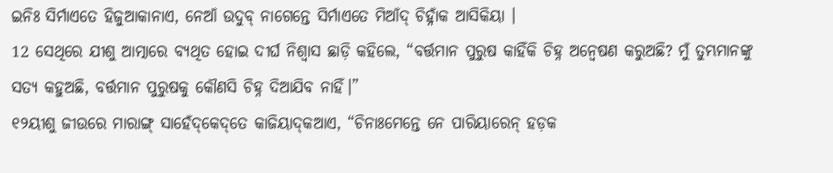ଇନିଃ ସିର୍ମାଏତେ ହିଜୁଆକାନାଏ, ନେଆଁ ଉଦୁବ୍‌ ନାଗେନ୍ତେ ସିର୍ମାଏତେ ମିଆଁଦ୍‌ ଚିହ୍ନାଁକ ଆସିକିୟା ।
12 ସେଥିରେ ଯୀଶୁ ଆତ୍ମାରେ ବ୍ୟଥିତ ହୋଇ ଦୀର୍ଘ ନିଶ୍ୱାସ ଛାଡ଼ି କହିଲେ, “ବର୍ତ୍ତମାନ ପୁରୁଷ କାହିଁକି ଚିହ୍ନ ଅନ୍ୱେଷଣ କରୁଅଛି? ମୁଁ ତୁମ୍ଭମାନଙ୍କୁ ସତ୍ୟ କହୁଅଛି, ବର୍ତ୍ତମାନ ପୁରୁଷକୁ କୌଣସି ଚିହ୍ନ ଦିଆଯିବ ନାହିଁ।”
୧୨ୟୀଶୁ ଜୀଉରେ ମାରାଙ୍ଗ୍‌ ସାହେଁଦ୍‌କେଦ୍‌ତେ କାଜିୟାଦ୍‌କଆଏ, “ଚିନାଃମେନ୍ତେ ନେ ପାରିୟାରେନ୍‌ ହଡ଼କ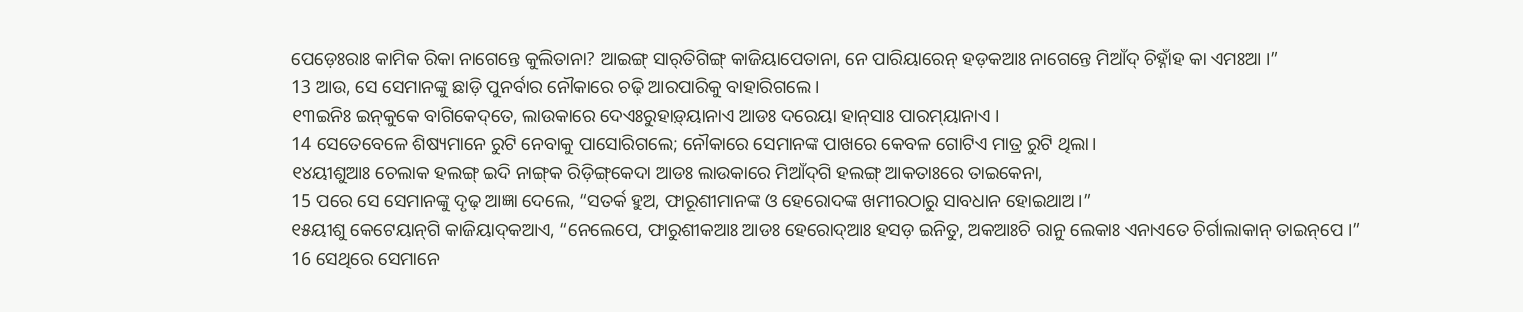ପେଡ଼େଃରାଃ କାମିକ ରିକା ନାଗେନ୍ତେ କୁଲିତାନା? ଆଇଙ୍ଗ୍‌ ସାର୍‌ତିଗିଙ୍ଗ୍‌ କାଜିୟାପେତାନା, ନେ ପାରିୟାରେନ୍‌ ହଡ଼କଆଃ ନାଗେନ୍ତେ ମିଆଁଦ୍‌ ଚିହ୍ନାଁହ କା ଏମଃଆ ।”
13 ଆଉ, ସେ ସେମାନଙ୍କୁ ଛାଡ଼ି ପୁନର୍ବାର ନୌକାରେ ଚଢ଼ି ଆରପାରିକୁ ବାହାରିଗଲେ।
୧୩ଇନିଃ ଇନ୍‌କୁକେ ବାଗିକେଦ୍‌ତେ, ଲାଉକାରେ ଦେଏଃରୁହାଡ଼୍‌ୟାନାଏ ଆଡଃ ଦରେୟା ହାନ୍‌ସାଃ ପାରମ୍‌ୟାନାଏ ।
14 ସେତେବେଳେ ଶିଷ୍ୟମାନେ ରୁଟି ନେବାକୁ ପାସୋରିଗଲେ; ନୌକାରେ ସେମାନଙ୍କ ପାଖରେ କେବଳ ଗୋଟିଏ ମାତ୍ର ରୁଟି ଥିଲା।
୧୪ୟୀଶୁଆଃ ଚେଲାକ ହଲଙ୍ଗ୍‌ ଇଦି ନାଙ୍ଗ୍‌କ ରିଡ଼ିଙ୍ଗ୍‌କେଦା ଆଡଃ ଲାଉକାରେ ମିଆଁଦ୍‌ଗି ହଲଙ୍ଗ୍‌ ଆକତାଃରେ ତାଇକେନା,
15 ପରେ ସେ ସେମାନଙ୍କୁ ଦୃଢ଼ ଆଜ୍ଞା ଦେଲେ, “ସତର୍କ ହୁଅ, ଫାରୂଶୀମାନଙ୍କ ଓ ହେରୋଦଙ୍କ ଖମୀରଠାରୁ ସାବଧାନ ହୋଇଥାଅ।”
୧୫ୟୀଶୁ କେଟେୟାନ୍‌ଗି କାଜିୟାଦ୍‌କଆଏ, “ନେଲେପେ, ଫାରୁଶୀକଆଃ ଆଡଃ ହେରୋଦ୍‌ଆଃ ହସଡ଼ ଇନିତୁ, ଅକଆଃଚି ରାନୁ ଲେକାଃ ଏନାଏତେ ଚିର୍ଗାଲାକାନ୍‌ ତାଇନ୍‌ପେ ।”
16 ସେଥିରେ ସେମାନେ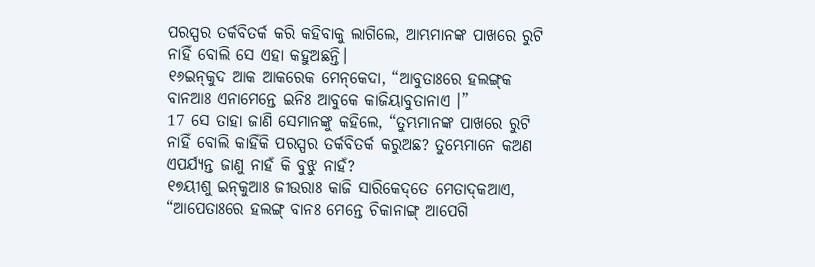ପରସ୍ପର ତର୍କବିତର୍କ କରି କହିବାକୁ ଲାଗିଲେ, ଆମ୍ଭମାନଙ୍କ ପାଖରେ ରୁଟି ନାହିଁ ବୋଲି ସେ ଏହା କହୁଅଛନ୍ତି।
୧୬ଇନ୍‌କୁଦ ଆକ ଆକରେକ ମେନ୍‌କେଦା, “ଆବୁତାଃରେ ହଲଙ୍ଗ୍‌କ ବାନଆଃ ଏନାମେନ୍ତେ ଇନିଃ ଆବୁକେ କାଜିୟାବୁତାନାଏ ।”
17 ସେ ତାହା ଜାଣି ସେମାନଙ୍କୁ କହିଲେ, “ତୁମ୍ଭମାନଙ୍କ ପାଖରେ ରୁଟି ନାହିଁ ବୋଲି କାହିଁକି ପରସ୍ପର ତର୍କବିତର୍କ କରୁଅଛ? ତୁମ୍ଭେମାନେ କଅଣ ଏପର୍ଯ୍ୟନ୍ତ ଜାଣୁ ନାହଁ କି ବୁଝୁ ନାହଁ?
୧୭ୟୀଶୁ ଇନ୍‌କୁଆଃ ଜୀଉରାଃ କାଜି ସାରିକେଦ୍‌ତେ ମେତାଦ୍‌କଆଏ, “ଆପେତାଃରେ ହଲଙ୍ଗ୍‌ ବାନଃ ମେନ୍ତେ ଚିକାନାଙ୍ଗ୍‌ ଆପେଗି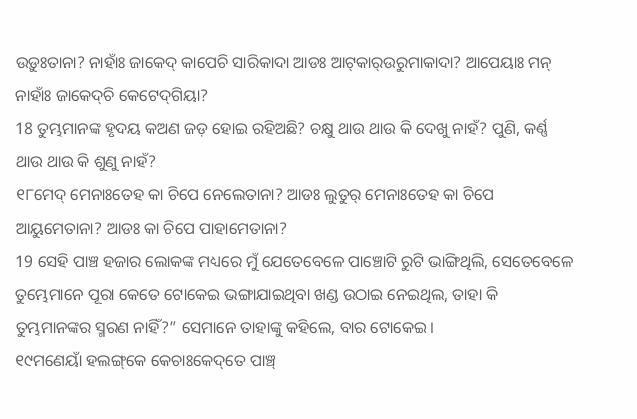ଉଡ଼ୁଃତାନା? ନାହାଁଃ ଜାକେଦ୍‌ କାପେଚି ସାରିକାଦା ଆଡଃ ଆଟ୍‌କାର୍‌ଉରୁମାକାଦା? ଆପେୟାଃ ମନ୍‌ ନାହାଁଃ ଜାକେଦ୍‌ଚି କେଟେଦ୍‌ଗିୟା?
18 ତୁମ୍ଭମାନଙ୍କ ହୃଦୟ କଅଣ ଜଡ଼ ହୋଇ ରହିଅଛି? ଚକ୍ଷୁ ଥାଉ ଥାଉ କି ଦେଖୁ ନାହଁ? ପୁଣି, କର୍ଣ୍ଣ ଥାଉ ଥାଉ କି ଶୁଣୁ ନାହଁ?
୧୮ମେଦ୍‌ ମେନାଃତେହ କା ଚିପେ ନେଲେତାନା? ଆଡଃ ଲୁତୁର୍‌ ମେନାଃତେହ କା ଚିପେ ଆୟୁମେତାନା? ଆଡଃ କା ଚିପେ ପାହାମେତାନା?
19 ସେହି ପାଞ୍ଚ ହଜାର ଲୋକଙ୍କ ମଧ୍ୟରେ ମୁଁ ଯେତେବେଳେ ପାଞ୍ଚୋଟି ରୁଟି ଭାଙ୍ଗିଥିଲି, ସେତେବେଳେ ତୁମ୍ଭେମାନେ ପୂରା କେତେ ଟୋକେଇ ଭଙ୍ଗାଯାଇଥିବା ଖଣ୍ଡ ଉଠାଇ ନେଇଥିଲ, ତାହା କି ତୁମ୍ଭମାନଙ୍କର ସ୍ମରଣ ନାହିଁ?” ସେମାନେ ତାହାଙ୍କୁ କହିଲେ, ବାର ଟୋକେଇ।
୧୯ମଣେୟାଁ ହଲଙ୍ଗ୍‌କେ କେଚାଃକେଦ୍‌ତେ ପାଞ୍ଚ୍‌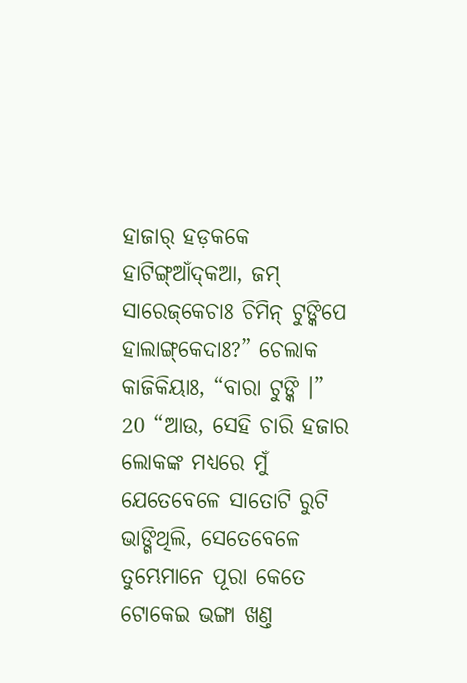ହାଜାର୍‌ ହଡ଼କକେ ହାଟିଙ୍ଗ୍‌ଆଁଦ୍‌କଆ, ଜମ୍‌ ସାରେଜ୍‌କେଚାଃ ଚିମିନ୍‌ ଟୁଙ୍କିପେ ହାଲାଙ୍ଗ୍‌କେଦାଃ?” ଚେଲାକ କାଜିକିୟାଃ, “ବାରା ଟୁଙ୍କି ।”
20 “ଆଉ, ସେହି ଚାରି ହଜାର ଲୋକଙ୍କ ମଧ୍ୟରେ ମୁଁ ଯେତେବେଳେ ସାତୋଟି ରୁଟି ଭାଙ୍ଗିଥିଲି, ସେତେବେଳେ ତୁମ୍ଭେମାନେ ପୂରା କେତେ ଟୋକେଇ ଭଙ୍ଗା ଖଣ୍ତ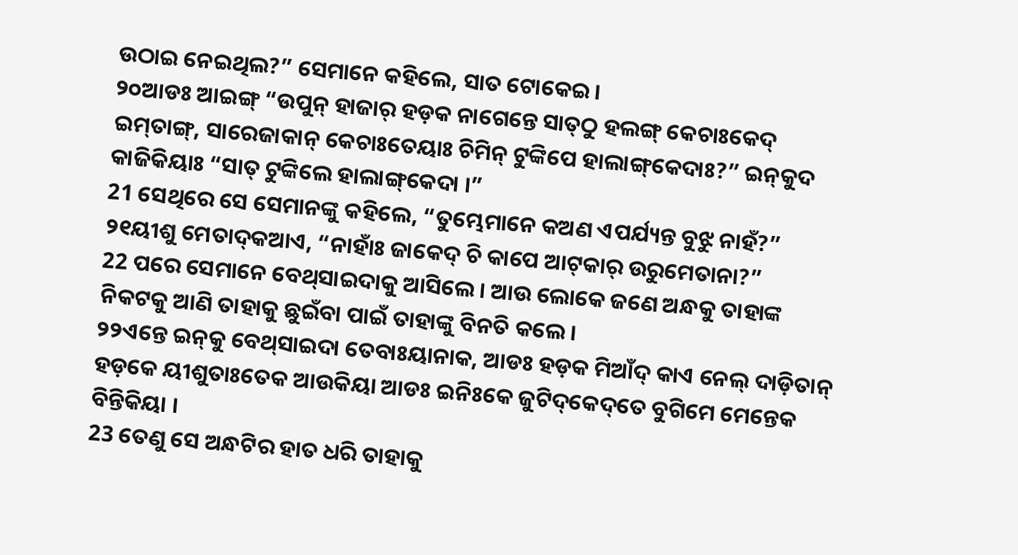ଉଠାଇ ନେଇଥିଲ?” ସେମାନେ କହିଲେ, ସାତ ଟୋକେଇ।
୨୦ଆଡଃ ଆଇଙ୍ଗ୍‌ “ଉପୁନ୍‌ ହାଜାର୍‌ ହଡ଼କ ନାଗେନ୍ତେ ସାତ୍‌ଠୁ ହଲଙ୍ଗ୍‌ କେଚାଃକେଦ୍‌ ଇମ୍‌ତାଙ୍ଗ୍‌, ସାରେଜାକାନ୍ କେଚାଃତେୟାଃ ଚିମିନ୍‌ ଟୁଙ୍କିପେ ହାଲାଙ୍ଗ୍‌କେଦାଃ?” ଇନ୍‌କୁଦ କାଜିକିୟାଃ “ସାତ୍‌ ଟୁଙ୍କିଲେ ହାଲାଙ୍ଗ୍‌କେଦା ।”
21 ସେଥିରେ ସେ ସେମାନଙ୍କୁ କହିଲେ, “ତୁମ୍ଭେମାନେ କଅଣ ଏପର୍ଯ୍ୟନ୍ତ ବୁଝୁ ନାହଁ?”
୨୧ୟୀଶୁ ମେତାଦ୍‌କଆଏ, “ନାହାଁଃ ଜାକେଦ୍‌ ଚି କାପେ ଆଟ୍‌କାର୍‌ ଉରୁମେତାନା?”
22 ପରେ ସେମାନେ ବେଥ୍‌ସାଇଦାକୁ ଆସିଲେ। ଆଉ ଲୋକେ ଜଣେ ଅନ୍ଧକୁ ତାହାଙ୍କ ନିକଟକୁ ଆଣି ତାହାକୁ ଛୁଇଁବା ପାଇଁ ତାହାଙ୍କୁ ବିନତି କଲେ।
୨୨ଏନ୍ତେ ଇନ୍‌କୁ ବେଥ୍‌ସାଇଦା ତେବାଃୟାନାକ, ଆଡଃ ହଡ଼କ ମିଆଁଦ୍‌ କାଏ ନେଲ୍‌ ଦାଡ଼ିତାନ୍‌ ହଡ଼କେ ୟୀଶୁତାଃତେକ ଆଉକିୟା ଆଡଃ ଇନିଃକେ ଜୁଟିଦ୍‌କେଦ୍‌ତେ ବୁଗିମେ ମେନ୍ତେକ ବିନ୍ତିକିୟା ।
23 ତେଣୁ ସେ ଅନ୍ଧଟିର ହାତ ଧରି ତାହାକୁ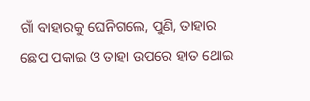ଗାଁ ବାହାରକୁ ଘେନିଗଲେ, ପୁଣି, ତାହାର ଛେପ ପକାଇ ଓ ତାହା ଉପରେ ହାତ ଥୋଇ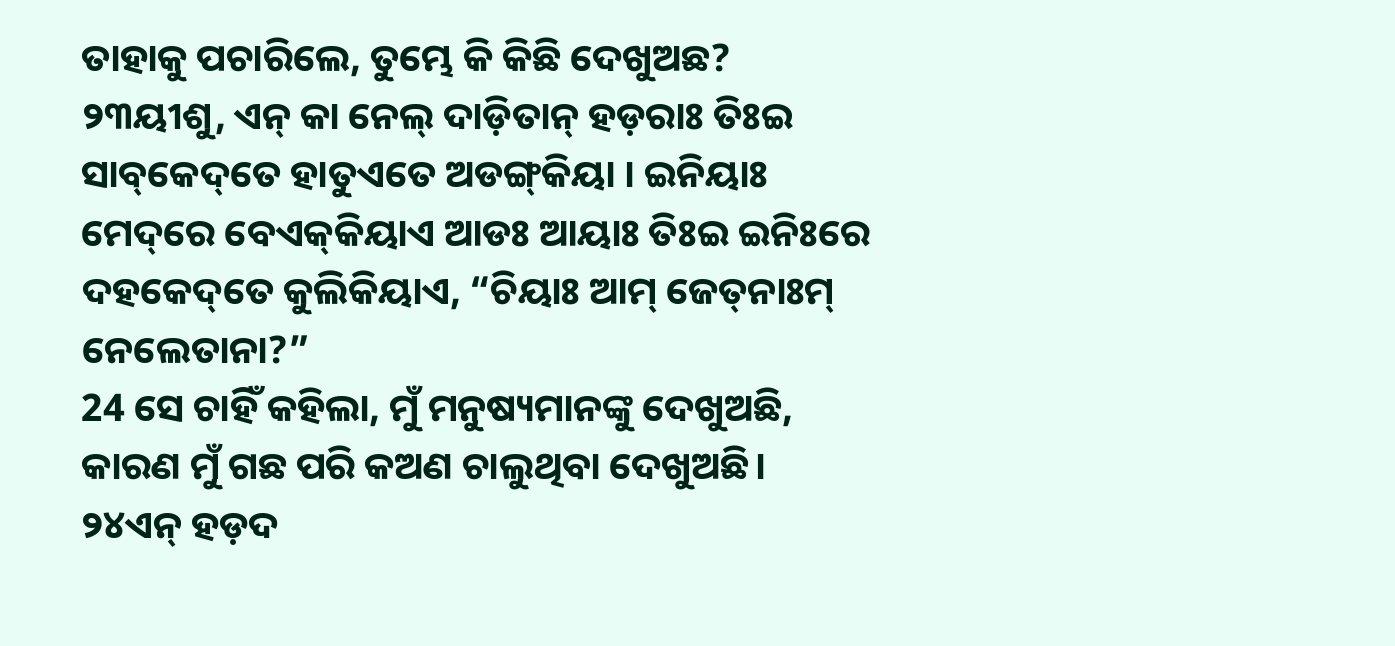ତାହାକୁ ପଚାରିଲେ, ତୁମ୍ଭେ କି କିଛି ଦେଖୁଅଛ?
୨୩ୟୀଶୁ, ଏନ୍‌ କା ନେଲ୍‌ ଦାଡ଼ିତାନ୍‌ ହଡ଼ରାଃ ତିଃଇ ସାବ୍‌କେଦ୍‌ତେ ହାତୁଏତେ ଅଡଙ୍ଗ୍‌କିୟା । ଇନିୟାଃ ମେଦ୍‌ରେ ବେଏକ୍‌କିୟାଏ ଆଡଃ ଆୟାଃ ତିଃଇ ଇନିଃରେ ଦହକେଦ୍‌ତେ କୁଲିକିୟାଏ, “ଚିୟାଃ ଆମ୍‌ ଜେତ୍‌ନାଃମ୍‌ ନେଲେତାନା?”
24 ସେ ଚାହିଁ କହିଲା, ମୁଁ ମନୁଷ୍ୟମାନଙ୍କୁ ଦେଖୁଅଛି, କାରଣ ମୁଁ ଗଛ ପରି କଅଣ ଚାଲୁଥିବା ଦେଖୁଅଛି।
୨୪ଏନ୍‌ ହଡ଼ଦ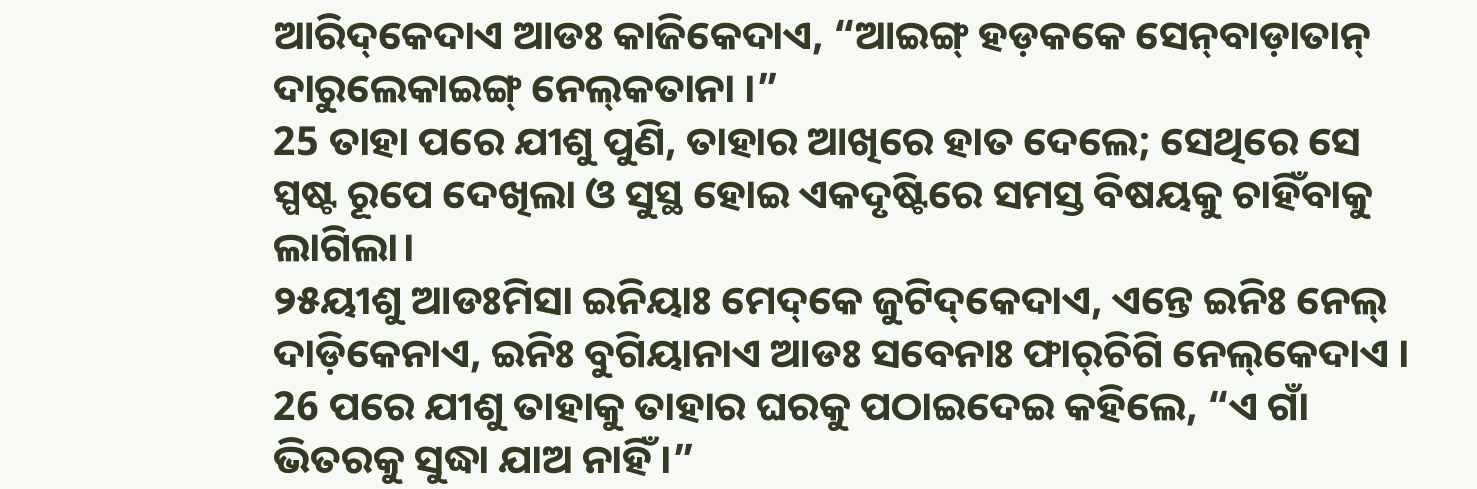ଆରିଦ୍‌କେଦାଏ ଆଡଃ କାଜିକେଦାଏ, “ଆଇଙ୍ଗ୍‌ ହଡ଼କକେ ସେନ୍‌ବାଡ଼ାତାନ୍‌ ଦାରୁଲେକାଇଙ୍ଗ୍‌ ନେଲ୍‌କତାନା ।”
25 ତାହା ପରେ ଯୀଶୁ ପୁଣି, ତାହାର ଆଖିରେ ହାତ ଦେଲେ; ସେଥିରେ ସେ ସ୍ପଷ୍ଟ ରୂପେ ଦେଖିଲା ଓ ସୁସ୍ଥ ହୋଇ ଏକଦୃଷ୍ଟିରେ ସମସ୍ତ ବିଷୟକୁ ଚାହିଁବାକୁ ଲାଗିଲା।
୨୫ୟୀଶୁ ଆଡଃମିସା ଇନିୟାଃ ମେଦ୍‌କେ ଜୁଟିଦ୍‌କେଦାଏ, ଏନ୍ତେ ଇନିଃ ନେଲ୍‌ ଦାଡ଼ିକେନାଏ, ଇନିଃ ବୁଗିୟାନାଏ ଆଡଃ ସବେନାଃ ଫାର୍‌ଚିଗି ନେଲ୍‌କେଦାଏ ।
26 ପରେ ଯୀଶୁ ତାହାକୁ ତାହାର ଘରକୁ ପଠାଇଦେଇ କହିଲେ, “ଏ ଗାଁ ଭିତରକୁ ସୁଦ୍ଧା ଯାଅ ନାହିଁ।”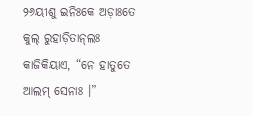୨୬ୟୀଶୁ ଇନିଃକେ ଅଡ଼ାଃତେ କୁଲ୍‌ ରୁହାଡ଼ିତାନ୍‌ଲଃ କାଜିକିୟାଏ, “ନେ ହାତୁତେ ଆଲମ୍‌ ସେନାଃ ।”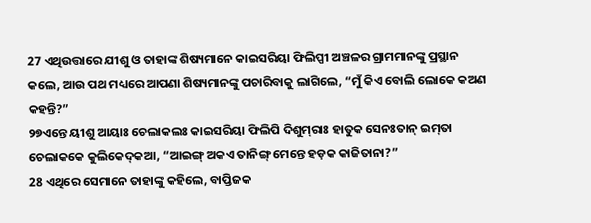27 ଏଥିଉତ୍ତାରେ ଯୀଶୁ ଓ ତାହାଙ୍କ ଶିଷ୍ୟମାନେ କାଇସରିୟା ଫିଲିପ୍ପୀ ଅଞ୍ଚଳର ଗ୍ରାମମାନଙ୍କୁ ପ୍ରସ୍ଥାନ କଲେ, ଆଉ ପଥ ମଧ୍ୟରେ ଆପଣା ଶିଷ୍ୟମାନଙ୍କୁ ପଚାରିବାକୁ ଲାଗିଲେ, “ମୁଁ କିଏ ବୋଲି ଲୋକେ କଅଣ କହନ୍ତି?”
୨୭ଏନ୍ତେ ୟୀଶୁ ଆୟାଃ ଚେଲାକଲଃ କାଇସରିୟା ଫିଲିପି ଦିଶୁମ୍‌ରାଃ ହାତୁକ ସେନଃତାନ୍‌ ଇମ୍‌ତା ଚେଲାକକେ କୁଲିକେଦ୍‌କଆ, “ଆଇଙ୍ଗ୍‌ ଅକଏ ତାନିଙ୍ଗ୍‌ ମେନ୍ତେ ହଡ଼କ କାଜିତାନା?”
28 ଏଥିରେ ସେମାନେ ତାହାଙ୍କୁ କହିଲେ, ବାପ୍ତିଜକ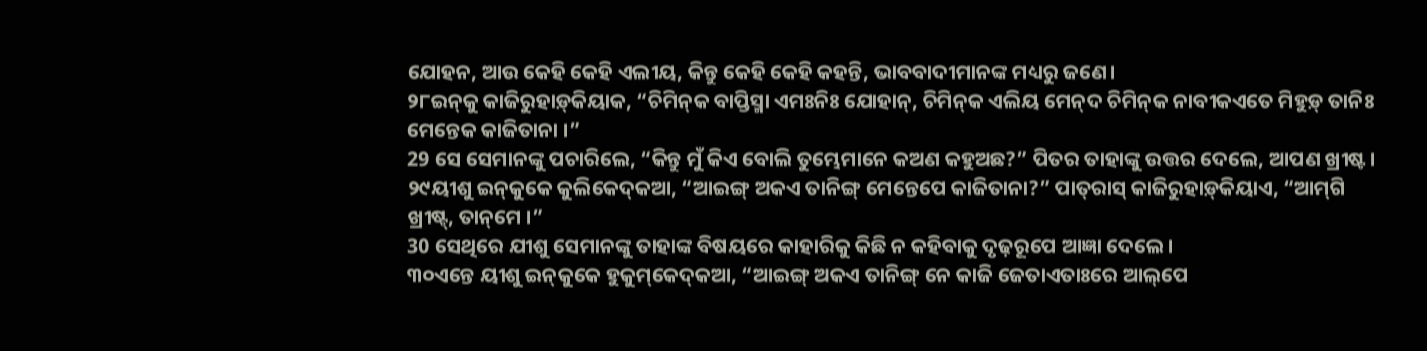ଯୋହନ, ଆଉ କେହି କେହି ଏଲୀୟ, କିନ୍ତୁ କେହି କେହି କହନ୍ତି, ଭାବବାଦୀମାନଙ୍କ ମଧ୍ୟରୁ ଜଣେ।
୨୮ଇନ୍‌କୁ କାଜିରୁହାଡ଼୍‌କିୟାକ, “ଚିମିନ୍‌କ ବାପ୍ତିସ୍ମା ଏମଃନିଃ ଯୋହାନ୍‌, ଚିମିନ୍‌କ ଏଲିୟ ମେନ୍‌ଦ ଚିମିନ୍‌କ ନାବୀକଏତେ ମିହୁଡ଼୍‌ ତାନିଃ ମେନ୍ତେକ କାଜିତାନା ।”
29 ସେ ସେମାନଙ୍କୁ ପଚାରିଲେ, “କିନ୍ତୁ ମୁଁ କିଏ ବୋଲି ତୁମ୍ଭେମାନେ କଅଣ କହୁଅଛ?” ପିତର ତାହାଙ୍କୁ ଉତ୍ତର ଦେଲେ, ଆପଣ ଖ୍ରୀଷ୍ଟ।
୨୯ୟୀଶୁ ଇନ୍‌କୁକେ କୁଲିକେଦ୍‌କଆ, “ଆଇଙ୍ଗ୍‌ ଅକଏ ତାନିଙ୍ଗ୍‌ ମେନ୍ତେପେ କାଜିତାନା?” ପାତ୍‌ରାସ୍‌ କାଜିରୁହାଡ଼୍‌କିୟାଏ, “ଆମ୍‌ଗି ଖ୍ରୀଷ୍ଟ୍‌, ତାନ୍‌ମେ ।”
30 ସେଥିରେ ଯୀଶୁ ସେମାନଙ୍କୁ ତାହାଙ୍କ ବିଷୟରେ କାହାରିକୁ କିଛି ନ କହିବାକୁ ଦୃଢ଼ରୂପେ ଆଜ୍ଞା ଦେଲେ।
୩୦ଏନ୍ତେ ୟୀଶୁ ଇନ୍‌କୁକେ ହୁକୁମ୍‌କେଦ୍‌କଆ, “ଆଇଙ୍ଗ୍‌ ଅକଏ ତାନିଙ୍ଗ୍‌ ନେ କାଜି ଜେତାଏତାଃରେ ଆଲ୍‌ପେ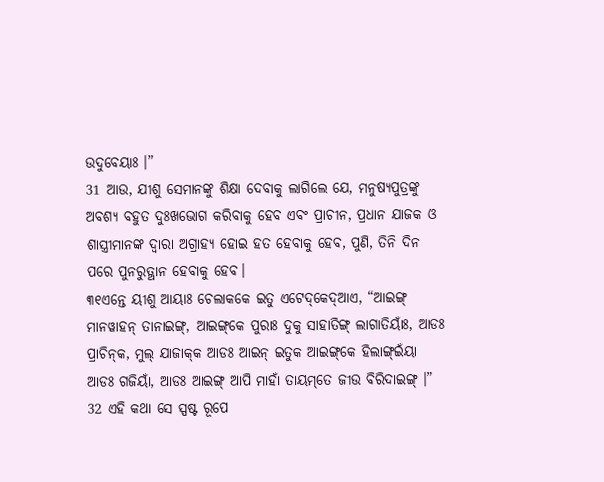ଉଦୁବେୟାଃ ।”
31 ଆଉ, ଯୀଶୁ ସେମାନଙ୍କୁ ଶିକ୍ଷା ଦେବାକୁ ଲାଗିଲେ ଯେ, ମନୁଷ୍ୟପୁତ୍ରଙ୍କୁ ଅବଶ୍ୟ ବହୁତ ଦୁଃଖଭୋଗ କରିବାକୁ ହେବ ଏବଂ ପ୍ରାଚୀନ, ପ୍ରଧାନ ଯାଜକ ଓ ଶାସ୍ତ୍ରୀମାନଙ୍କ ଦ୍ୱାରା ଅଗ୍ରାହ୍ୟ ହୋଇ ହତ ହେବାକୁ ହେବ, ପୁଣି, ତିନି ଦିନ ପରେ ପୁନରୁତ୍ଥାନ ହେବାକୁ ହେବ।
୩୧ଏନ୍ତେ ୟୀଶୁ ଆୟାଃ ଚେଲାକକେ ଇତୁ ଏଟେଦ୍‌କେଦ୍‌ଆଏ, “ଆଇଙ୍ଗ୍‌ ମାନୱାହନ୍‌ ତାନାଇଙ୍ଗ୍‌, ଆଇଙ୍ଗ୍‌କେ ପୁରାଃ ଦୁକୁ ସାହାତିଙ୍ଗ୍‌ ଲାଗାତିୟାଃଁ, ଆଡଃ ପ୍ରାଚିନ୍‌କ, ମୁଲ୍‌ ଯାଜାକ୍‌କ ଆଡଃ ଆଇନ୍‌ ଇତୁକ ଆଇଙ୍ଗ୍‌କେ ହିଲାଙ୍ଗ୍‌ଇଁୟା ଆଡଃ ଗଜିୟାଁ, ଆଡଃ ଆଇଙ୍ଗ୍‌ ଆପି ମାହାଁ ତାୟମ୍‌ତେ ଜୀଉ ବିରିଦାଇଙ୍ଗ୍‌ ।”
32 ଏହି କଥା ସେ ସ୍ପଷ୍ଟ ରୂପେ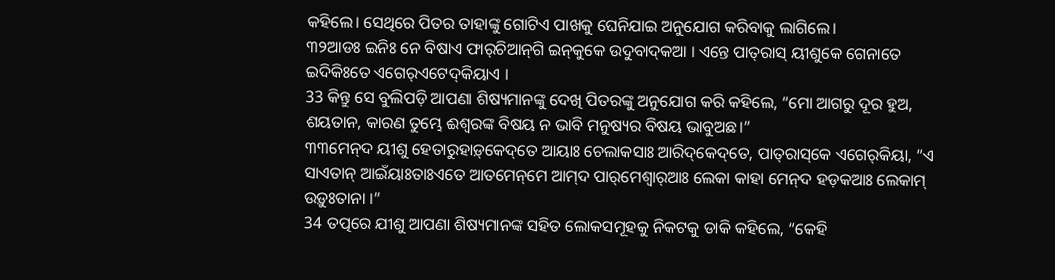କହିଲେ। ସେଥିରେ ପିତର ତାହାଙ୍କୁ ଗୋଟିଏ ପାଖକୁ ଘେନିଯାଇ ଅନୁଯୋଗ କରିବାକୁ ଲାଗିଲେ।
୩୨ଆଡଃ ଇନିଃ ନେ ବିଷାଏ ଫାର୍‌ଚିଆନ୍‌ଗି ଇନ୍‌କୁକେ ଉଦୁବାଦ୍‌କଆ । ଏନ୍ତେ ପାତ୍‌ରାସ୍‌ ୟୀଶୁକେ ଗେନାତେ ଇଦିକିଃତେ ଏଗେର୍‌ଏଟେଦ୍‌କିୟାଏ ।
33 କିନ୍ତୁ ସେ ବୁଲିପଡ଼ି ଆପଣା ଶିଷ୍ୟମାନଙ୍କୁ ଦେଖି ପିତରଙ୍କୁ ଅନୁଯୋଗ କରି କହିଲେ, “ମୋ ଆଗରୁ ଦୂର ହୁଅ, ଶୟତାନ, କାରଣ ତୁମ୍ଭେ ଈଶ୍ବରଙ୍କ ବିଷୟ ନ ଭାବି ମନୁଷ୍ୟର ବିଷୟ ଭାବୁଅଛ।”
୩୩ମେନ୍‌ଦ ୟୀଶୁ ହେତାରୁହାଡ଼୍‌କେଦ୍‌ତେ ଆୟାଃ ଚେଲାକସାଃ ଆରିଦ୍‌କେଦ୍‌ତେ, ପାତ୍‌ରାସ୍‌କେ ଏଗେର୍‌କିୟା, “ଏ ସାଏତାନ୍‌ ଆଇଁୟାଃତାଃଏତେ ଆତମେନ୍‌ମେ ଆମ୍‌ଦ ପାର୍‌ମେଶ୍ୱାର୍‌ଆଃ ଲେକା କାହା ମେନ୍‌ଦ ହଡ଼କଆଃ ଲେକାମ୍ ଉଡ଼ୁଃତାନା ।”
34 ତତ୍ପରେ ଯୀଶୁ ଆପଣା ଶିଷ୍ୟମାନଙ୍କ ସହିତ ଲୋକସମୂହକୁ ନିକଟକୁ ଡାକି କହିଲେ, “କେହି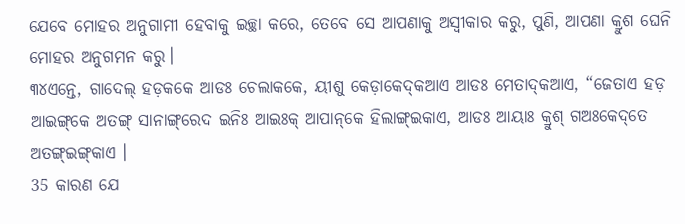ଯେବେ ମୋହର ଅନୁଗାମୀ ହେବାକୁ ଇଚ୍ଛା କରେ, ତେବେ ସେ ଆପଣାକୁ ଅସ୍ୱୀକାର କରୁ, ପୁଣି, ଆପଣା କ୍ରୁଶ ଘେନି ମୋହର ଅନୁଗମନ କରୁ।
୩୪ଏନ୍ତେ, ଗାଦେଲ୍‌ ହଡ଼କକେ ଆଡଃ ଚେଲାକକେ, ୟୀଶୁ କେଡ଼ାକେଦ୍‌କଆଏ ଆଡଃ ମେତାଦ୍‌କଆଏ, “ଜେତାଏ ହଡ଼ ଆଇଙ୍ଗ୍‌କେ ଅତଙ୍ଗ୍‌ ସାନାଙ୍ଗ୍‌ରେଦ ଇନିଃ ଆଇଃକ୍‌ ଆପାନ୍‌କେ ହିଲାଙ୍ଗ୍‌ଇକାଏ, ଆଡଃ ଆୟାଃ କ୍ରୁଶ୍‌ ଗଅଃକେଦ୍‌ତେ ଅତଙ୍ଗ୍‌ଇଙ୍ଗ୍‌କାଏ ।
35 କାରଣ ଯେ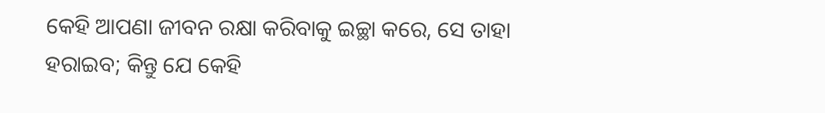କେହି ଆପଣା ଜୀବନ ରକ୍ଷା କରିବାକୁ ଇଚ୍ଛା କରେ, ସେ ତାହା ହରାଇବ; କିନ୍ତୁ ଯେ କେହି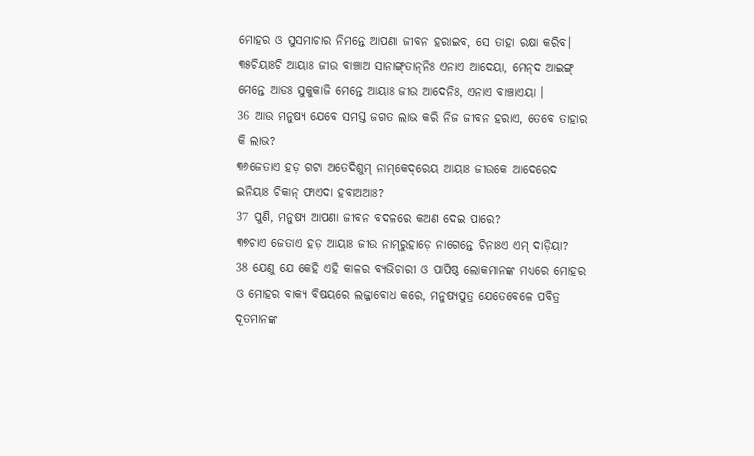ମୋହର ଓ ସୁସମାଚାର ନିମନ୍ତେ ଆପଣା ଜୀବନ ହରାଇବ, ସେ ତାହା ରକ୍ଷା କରିବ।
୩୫ଚିୟାଃଚି ଆୟାଃ ଜୀଉ ବାଞ୍ଚାଅ ସାନାଙ୍ଗ୍‌ତାନ୍‌ନିଃ ଏନାଏ ଆଦେୟା, ମେନ୍‌ଦ ଆଇଙ୍ଗ୍‌ ମେନ୍ତେ ଆଡଃ ସୁକୁକାଜି ମେନ୍ତେ ଆୟାଃ ଜୀଉ ଆଦେନିଃ, ଏନାଏ ବାଞ୍ଚାଏୟା ।
36 ଆଉ ମନୁଷ୍ୟ ଯେବେ ସମସ୍ତ ଜଗତ ଲାଭ କରି ନିଜ ଜୀବନ ହରାଏ, ତେବେ ତାହାର କି ଲାଭ?
୩୬ଜେତାଏ ହଡ଼ ଗଟା ଅତେଦିଶୁମ୍‌ ନାମ୍‌କେଦ୍‌ରେୟ ଆୟାଃ ଜୀଉକେ ଆଦେରେଦ ଇନିୟାଃ ଚିକାନ୍‌ ଫାଏଦା ହବାଅଆଃ?
37 ପୁଣି, ମନୁଷ୍ୟ ଆପଣା ଜୀବନ ବଦଳରେ କଅଣ ଦେଇ ପାରେ?
୩୭ଚାଏ ଜେତାଏ ହଡ଼ ଆୟାଃ ଜୀଉ ନାମ୍‌ରୁହାଡ଼େ ନାଗେନ୍ତେ ଚିନାଃଏ ଏମ୍‌ ଦାଡ଼ିୟା?
38 ଯେଣୁ ଯେ କେହି ଏହି କାଳର ବ୍ୟଭିଚାରୀ ଓ ପାପିଷ୍ଠ ଲୋକମାନଙ୍କ ମଧ୍ୟରେ ମୋହର ଓ ମୋହର ବାକ୍ୟ ବିଷୟରେ ଲଜ୍ଜାବୋଧ କରେ, ମନୁଷ୍ୟପୁତ୍ର ଯେତେବେଳେ ପବିତ୍ର ଦୂତମାନଙ୍କ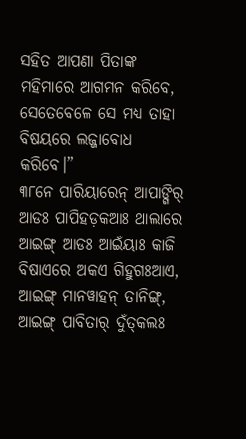ସହିତ ଆପଣା ପିତାଙ୍କ ମହିମାରେ ଆଗମନ କରିବେ, ସେତେବେଳେ ସେ ମଧ୍ୟ ତାହା ବିଷୟରେ ଲଜ୍ଜାବୋଧ କରିବେ।”
୩୮ନେ ପାରିୟାରେନ୍‌ ଆପାଙ୍ଗିର୍‌ ଆଡଃ ପାପିହଡ଼କଆଃ ଥାଲାରେ ଆଇଙ୍ଗ୍‌ ଆଡଃ ଆଇଁୟାଃ କାଜି ବିଷାଏରେ ଅକଏ ଗିହୁଗଃଆଏ, ଆଇଙ୍ଗ୍‌ ମାନୱାହନ୍‌ ତାନିଙ୍ଗ୍‌, ଆଇଙ୍ଗ୍‌ ପାବିତାର୍‌ ଦୁଁତ୍‌କଲଃ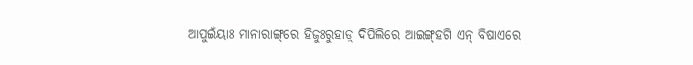ଆପୁଇଁୟାଃ ମାନାରାଙ୍ଗ୍‌ରେ ହିଜୁଃରୁହାଡ଼୍‌ ଦିପିଲିରେ ଆଇଙ୍ଗ୍‌ହଗି ଏନ୍‌ ବିଷାଏରେ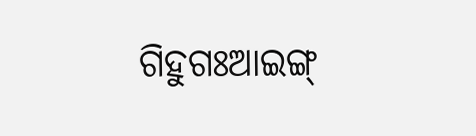ଗିହୁଗଃଆଇଙ୍ଗ୍‌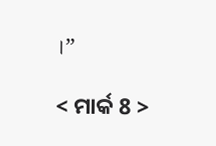।”

< ମାର୍କ 8 >